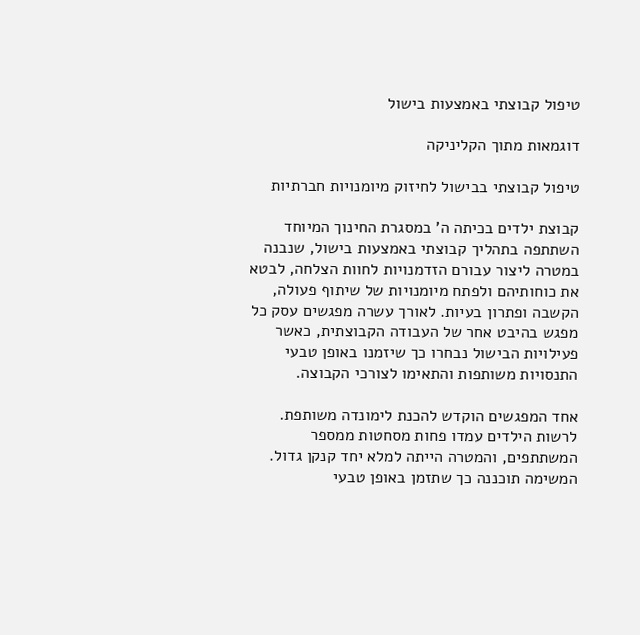טיפול קבוצתי באמצעות בישול

דוגמאות מתוך הקליניקה

טיפול קבוצתי בבישול לחיזוק מיומנויות חברתיות

קבוצת ילדים בכיתה ה' במסגרת החינוך המיוחד השתתפה בתהליך קבוצתי באמצעות בישול, שנבנה במטרה ליצור עבורם הזדמנויות לחוות הצלחה, לבטא את כוחותיהם ולפתח מיומנויות של שיתוף פעולה, הקשבה ופתרון בעיות. לאורך עשרה מפגשים עסק כל מפגש בהיבט אחר של העבודה הקבוצתית, כאשר פעילויות הבישול נבחרו כך שיזמנו באופן טבעי התנסויות משותפות והתאימו לצורכי הקבוצה.

אחד המפגשים הוקדש להכנת לימונדה משותפת. לרשות הילדים עמדו פחות מסחטות ממספר המשתתפים, והמטרה הייתה למלא יחד קנקן גדול. המשימה תוכננה כך שתזמן באופן טבעי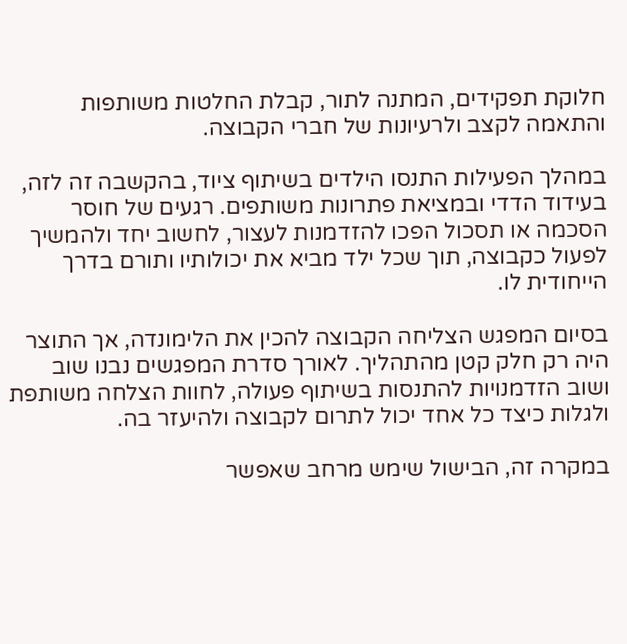חלוקת תפקידים, המתנה לתור, קבלת החלטות משותפות והתאמה לקצב ולרעיונות של חברי הקבוצה.

במהלך הפעילות התנסו הילדים בשיתוף ציוד, בהקשבה זה לזה, בעידוד הדדי ובמציאת פתרונות משותפים. רגעים של חוסר הסכמה או תסכול הפכו להזדמנות לעצור, לחשוב יחד ולהמשיך לפעול כקבוצה, תוך שכל ילד מביא את יכולותיו ותורם בדרך הייחודית לו.

בסיום המפגש הצליחה הקבוצה להכין את הלימונדה, אך התוצר היה רק חלק קטן מהתהליך. לאורך סדרת המפגשים נבנו שוב ושוב הזדמנויות להתנסות בשיתוף פעולה, לחוות הצלחה משותפת ולגלות כיצד כל אחד יכול לתרום לקבוצה ולהיעזר בה.

במקרה זה, הבישול שימש מרחב שאפשר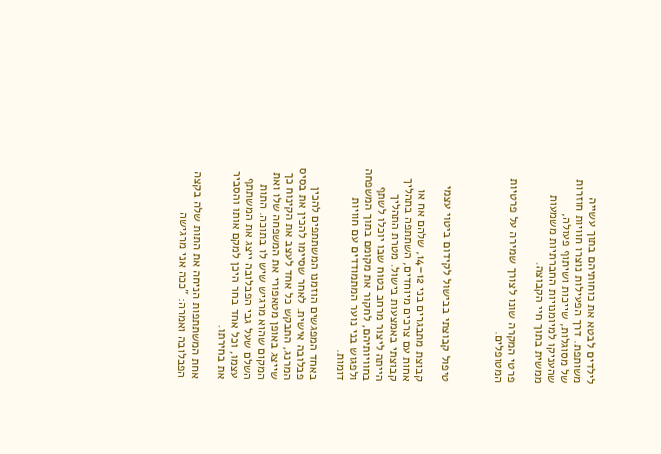לילדים לבטא את כוחותיהם בתוך עשייה משותפת. דרך הפעילות נוצרו חוויות חוזרות של מסוגלות, שייכות ושיתוף פעולה, שהעניקו למיומנויות החברתיות משמעות ממשית בתוך חיי הקבוצה.

פרטי המקרה שונו לצורך שמירה על פרטיות המטופלים.



טיפול קבוצתי בבישול לקידום ביטוי עצמי

קבוצת מתבגרים בני 12–14, שלהם אח או אחות עם צרכים מיוחדים, השתתפה בתהליך קבוצתי באמצעות בישול. מטרת התהליך הייתה ליצור מרחב בטוח שבו יוכלו לשתף בחוויותיהם, לחקור את מקומם בתוך המשפחה ולפגוש בני נוער המתמודדים עם חוויות דומות.

באחד המפגשים הוזמנו המשתתפים להכין פבלובה אישית. לאחר שסיימו להכין את בסיס המרנג, התבקש כל אחד לעצב את הקינוח כך שייצג באופן מטאפורי את המשפחה שלו ואת המקום שהוא מרגיש שיש לו בתוכה. התות השלם שעל גבי הפבלובה ייצג את המשתתף עצמו, וכל אחד בחר היכן למקם אותו והסביר את בחירתו.

אחת המשתתפות הניחה את התות שלה בקצה הפבלובה ואמרה: "ככה אני מרגישה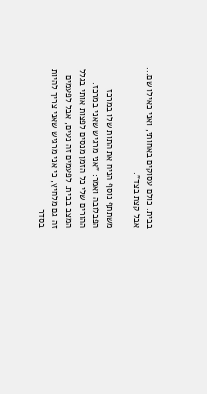בבית. כולם עסוקים באחותי, ואני כאילו שם... אבל קצת בצד".

משתתף נוסף הניח את התות שלו במרכז הפבלובה ואמר: "אני מרגיש שאני במרכז. ההורים שלי כל הזמן מנסים לפצות אותי בגלל המצב בבית. לפעמים זה נעים, אבל לפעמים זה גם מלחיץ, כי אני מרגיש שאני צריך להיות בסדר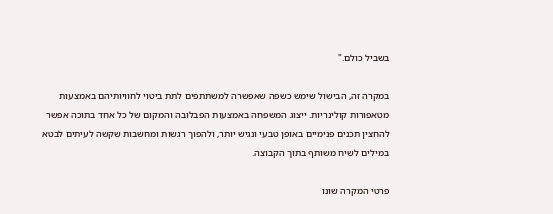בשביל כולם."

במקרה זה, הבישול שימש כשפה שאפשרה למשתתפים לתת ביטוי לחוויותיהם באמצעות מטאפורות קולינריות. ייצוג המשפחה באמצעות הפבלובה והמקום של כל אחד בתוכה אפשר להחצין תכנים פנימיים באופן טבעי ונגיש יותר, ולהפוך רגשות ומחשבות שקשה לעיתים לבטא במילים לשיח משותף בתוך הקבוצה.

פרטי המקרה שונו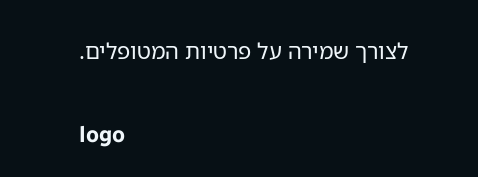לצורך שמירה על פרטיות המטופלים.

logo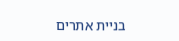בניית אתרים